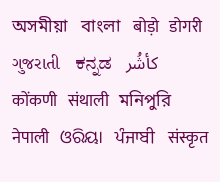অসমীয়া   বাংলা   बोड़ो   डोगरी   ગુજરાતી   ಕನ್ನಡ   كأشُر   कोंकणी   संथाली   মনিপুরি   नेपाली   ଓରିୟା   ਪੰਜਾਬੀ   संस्कृत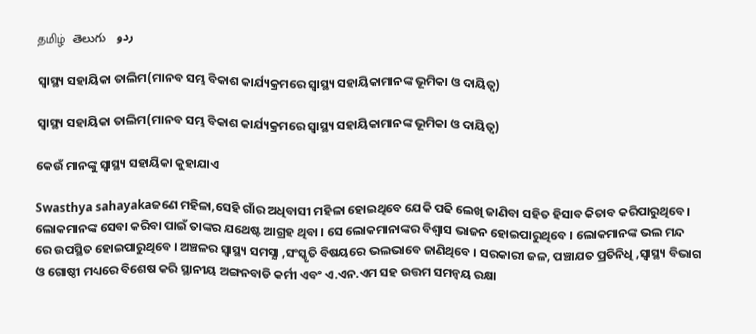தமிழ்  తెలుగు   ردو

ସ୍ୱାସ୍ଥ୍ୟ ସହାୟିକା ତାଲିମ(ମାନବ ସମ୍ଭ ବିକାଶ କାର୍ଯ୍ୟକ୍ରମରେ ସ୍ୱାସ୍ଥ୍ୟ ସହାୟିକାମାନଙ୍କ ଭୂମିକା ଓ ଦାୟିତ୍ଵ)

ସ୍ୱାସ୍ଥ୍ୟ ସହାୟିକା ତାଲିମ(ମାନବ ସମ୍ଭ ବିକାଶ କାର୍ଯ୍ୟକ୍ରମରେ ସ୍ୱାସ୍ଥ୍ୟ ସହାୟିକାମାନଙ୍କ ଭୂମିକା ଓ ଦାୟିତ୍ଵ)

କେଉଁ ମାନଙ୍କୁ ସ୍ୱାସ୍ଥ୍ୟ ସହାୟିକା କୁହାଯାଏ

Swasthya sahayakaଜଣେ ମହିଳା,ସେହି ଗାଁର ଅଧିବାସୀ ମହିଳା ହୋଇଥିବେ ଯେକି ପଢି ଲେଖି ଜାଣିବା ସହିତ ହିସାବ କିତାବ କରିପାରୁଥିବେ। ଲୋକମାନଙ୍କ ସେବା କରିବା ପାଇଁ ତାଙ୍କର ଯଥେଷ୍ଟ ଆଗ୍ରହ ଥିବା । ସେ ଲୋକମାନାଙ୍କର ବିଶ୍ଵାସ ଭାଜନ ହୋଇପାରୁଥିବେ । ଲୋକମାନଙ୍କ ଭଲ ମନ୍ଦ ରେ ଉପସ୍ଥିତ ହୋଇପାରୁଥିବେ । ଅଞ୍ଚଳର ସ୍ୱାସ୍ଥ୍ୟ ସମସ୍ଯା ,ସଂସ୍କୃତି ବିଷୟରେ ଭଲଭାବେ ଜାଣିଥିବେ । ସରକାରୀ ଜଳ, ପଞ୍ଚାଯତ ପ୍ରତିନିଧି ,ସ୍ୱାସ୍ଥ୍ୟ ବିଭାଗ ଓ ଗୋଷ୍ଠୀ ମଧ୍ୟରେ ବିଶେଷ କରି ସ୍ଥାନୀୟ ଅଙ୍ଗନବାଡି କର୍ମୀ ଏବଂ ଏ.ଏନ.ଏମ ସହ ଉତ୍ତମ ସମନ୍ଵୟ ରକ୍ଷା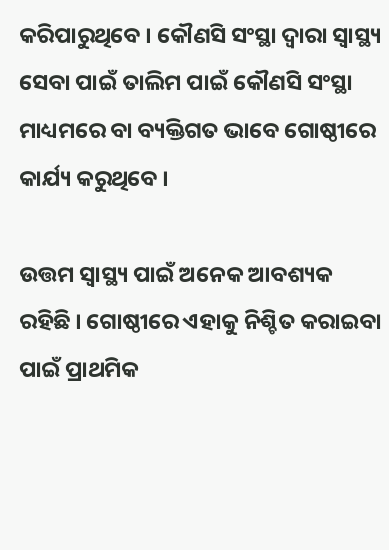କରିପାରୁଥିବେ । କୌଣସି ସଂସ୍ଥା ଦ୍ଵାରା ସ୍ୱାସ୍ଥ୍ୟ ସେବା ପାଇଁ ତାଲିମ ପାଇଁ କୌଣସି ସଂସ୍ଥା  ମାଧ୍ୟମରେ ବା ବ୍ୟକ୍ତିଗତ ଭାବେ ଗୋଷ୍ଠୀରେ କାର୍ଯ୍ୟ କରୁଥିବେ ।

ଉତ୍ତମ ସ୍ୱାସ୍ଥ୍ୟ ପାଇଁ ଅନେକ ଆବଶ୍ୟକ ରହିଛି । ଗୋଷ୍ଠୀରେ ଏହାକୁ ନିଶ୍ଚିତ କରାଇବା ପାଇଁ ପ୍ରାଥମିକ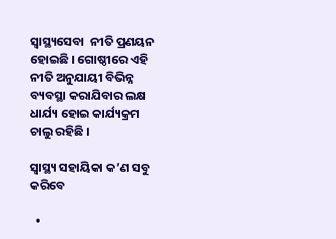ସ୍ବାସ୍ଥ୍ୟସେବା  ନୀତି ପ୍ରଣୟନ ହୋଇଛି । ଗୋଷ୍ଠୀରେ ଏହି ନୀତି ଅନୁଯାୟୀ ବିଭିନ୍ନ ବ୍ୟବସ୍ଥା କରାଯିବାର ଲକ୍ଷ ଧାର୍ଯ୍ୟ ହୋଇ କାର୍ଯ୍ୟକ୍ରମ  ଚାଲୁ ରହିଛି ।

ସ୍ୱାସ୍ଥ୍ୟ ସହାୟିକା କ’ଣ ସବୁ କରିବେ

  •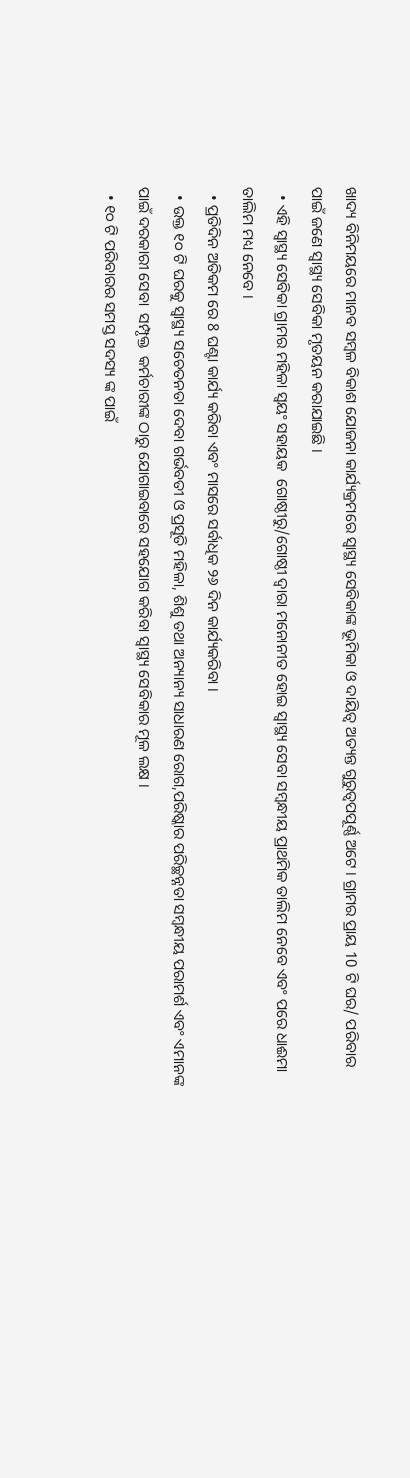ଖାଦ୍ୟ ବିନିମୟରେ ମାନବ ସମ୍ବଳ ବିକାଶ ଯୋଜନା କାର୍ଯ୍ୟକ୍ରମରେ ସ୍ୱାସ୍ଥ୍ୟ ସେବିକାଙ୍କ ଭୂମିକା ଓ ଦାୟିତ୍ଵ ଅତ୍ୟନ୍ତ ଗୁରୁତ୍ବପପୂର୍ଣ୍ଣ ଅଟେ । ଗ୍ରାମର ପ୍ରାୟ 10 ଟି ଘର/ ପରିବାର ପାଇଁ ଜଣେ ସ୍ୱାସ୍ଥ୍ୟ ସେବିକା ମୃତୟନ କରାଯାଇଛି ।
  • ଏହି ସ୍ୱାସ୍ଥ୍ୟ ସେବିକା ଗ୍ରାମର ମହିଳା ସ୍ଵୟଂ ସହାୟକ  ଗୋଷ୍ଠୀରୁ/ଗୋଷ୍ଠୀ ଦ୍ଵାରା ମନୋନୀତ ହୋଇ ସ୍ୱାସ୍ଥ୍ୟ ସେବା ସମ୍ବନ୍ଧୀୟ ପ୍ରାଥମିକ ତାଲିମ ନେବେ ଏବଂ ପରେ ଧାଈମା ତାଲିମ ମଧ୍ୟ ନେବେ ।
  • ପ୍ରତିଦିନ ଅତିକମ ରେ 8 ଘଣ୍ଟା କାର୍ଯ୍ୟ କରିବା ଏବଂ ମାସରେ ସର୍ବାଧିକ ୨୬ ଦିନ କାର୍ଯ୍ୟକରିବା ।
  • ଉକ୍ତ ୧୦ ଟି ଘରକୁ ସ୍ୱାସ୍ଥ୍ୟ ସଚେତନତା ଦେବା ଗର୍ଭବତୀ ଓ ପ୍ରସୂତି ମହିଳା, ଶିଶୁ ତଥା ଅନ୍ୟାନ୍ୟ ସାଧାରଣ ରୋଗ,ପରିଷ୍କାର ପରିଚ୍ଛନ୍ନତା ସମ୍ବନ୍ଧୀୟ ପରାମର୍ଶ ଏବଂ ଏମାନଙ୍କ ପାଇଁ ଦରକାରୀ ସେବା  ସମ୍ପୃକ୍ତ  କର୍ମଚାରୀଙ୍କ ଠାରୁ ଯୋଗାଇବାରେ ସହଯୋଗ କରିବା ସ୍ୱାସ୍ଥ୍ୟ ସେବିକାର ମୂଳ ଲକ୍ଷ ।
  • ୧୦ ଟି ପରିବାରର ସମସ୍ତ ସଦସ୍ୟ ଙ୍କ ପାଇଁ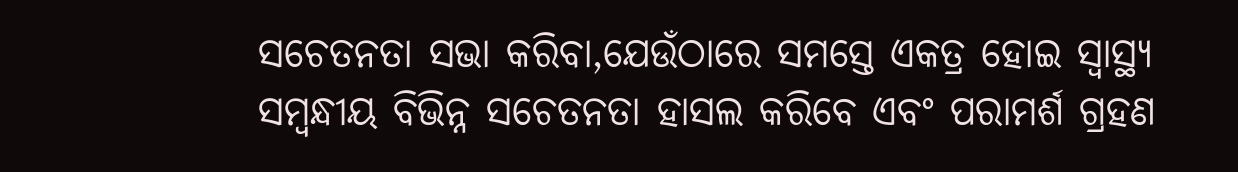ସଚେତନତା ସଭା କରିବା,ଯେଉଁଠାରେ ସମସ୍ତେ ଏକତ୍ର ହୋଇ ସ୍ୱାସ୍ଥ୍ୟ ସମ୍ବନ୍ଧୀୟ ବିଭିନ୍ନ ସଚେତନତା ହାସଲ କରିବେ ଏବଂ ପରାମର୍ଶ ଗ୍ରହଣ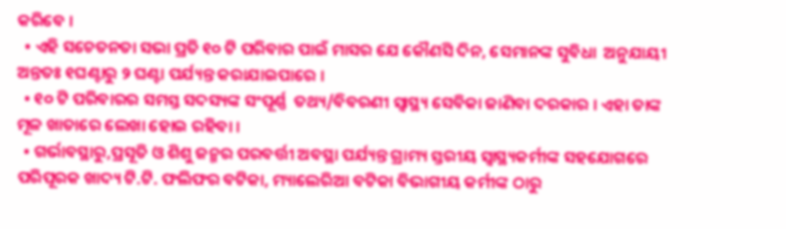କରିବେ ।
  • ଏହି ସଚେତନତା ସଭା ପ୍ରତି ୧୦ ଟି ପରିବାର ପାଇଁ ମାସର ଯେ କୌଣସି ଦିନ, ସେମାନଙ୍କ ସୁବିଧା  ଅନୁଯାୟୀ ଅନ୍ତତଃ ୧ଘଣ୍ଟାରୁ ୨ ଘଣ୍ଟା ପର୍ଯ୍ୟନ୍ତ କରାଯାଇପାରେ ।
  • ୧୦ ଟି ପରିବାରର ସମସ୍ତ ସଦସ୍ୟଙ୍କ ସଂପୂର୍ଣ୍ଣ  ତଥ୍ୟ/ବିବରଣୀ ସ୍ୱାସ୍ଥ୍ୟ ସେବିକା ଜାଣିବା ଦରକାର । ଏହା ତାଙ୍କ ମୂଳ ଖାତାରେ ଲେଖା ହୋଇ ରହିବା ।
  • ଗର୍ଭାବସ୍ଥାରୁ,ପ୍ରସୂତି ଓ ଶିଶୁ ଜନ୍ମର ପରବର୍ତ୍ତୀ ଅବସ୍ଥା ପର୍ଯ୍ୟନ୍ତ ଗ୍ରାମ୍ୟ ସ୍ତରୀୟ ସ୍ୱାସ୍ଥ୍ୟକର୍ମୀଙ୍କ ସହଯୋଗରେ ପରିପୂରକ ଖାଦ୍ୟ ଟି.ଟି. ଫଲିଫର ବଟିକା, ମ୍ୟାଲେରିଆ ବଟିକା ବିଭାଗୀୟ କର୍ମୀଙ୍କ ଠାରୁ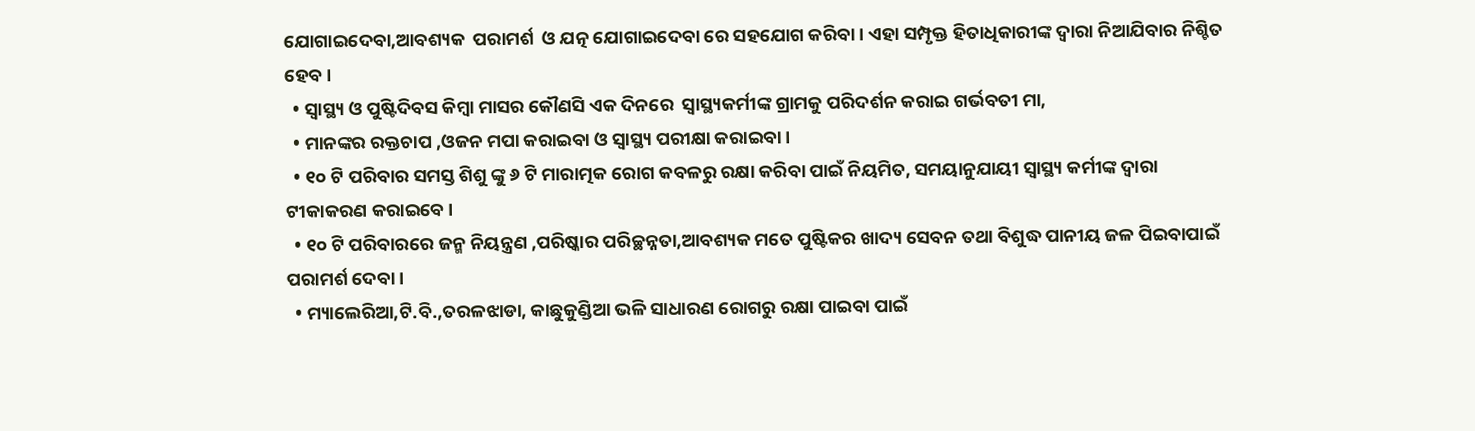ଯୋଗାଇଦେବା,ଆବଶ୍ୟକ  ପରାମର୍ଶ  ଓ ଯତ୍ନ ଯୋଗାଇଦେବା ରେ ସହଯୋଗ କରିବା । ଏହା ସମ୍ପୃକ୍ତ ହିତାଧିକାରୀଙ୍କ ଦ୍ଵାରା ନିଆଯିବାର ନିଶ୍ଚିତ ହେବ ।
  • ସ୍ୱାସ୍ଥ୍ୟ ଓ ପୁଷ୍ଟିଦିବସ କିମ୍ବା ମାସର କୌଣସି ଏକ ଦିନରେ  ସ୍ୱାସ୍ଥ୍ୟକର୍ମୀଙ୍କ ଗ୍ରାମକୁ ପରିଦର୍ଶନ କରାଇ ଗର୍ଭବତୀ ମା,
  • ମାନଙ୍କର ରକ୍ତଚାପ ,ଓଜନ ମପା କରାଇବା ଓ ସ୍ୱାସ୍ଥ୍ୟ ପରୀକ୍ଷା କରାଇବା ।
  • ୧୦ ଟି ପରିବାର ସମସ୍ତ ଶିଶୁ ଙ୍କୁ ୬ ଟି ମାରାତ୍ମକ ରୋଗ କବଳରୁ ରକ୍ଷା କରିବା ପାଇଁ ନିୟମିତ, ସମୟାନୁଯାୟୀ ସ୍ୱାସ୍ଥ୍ୟ କର୍ମୀଙ୍କ ଦ୍ଵାରା ଟୀକାକରଣ କରାଇବେ ।
  • ୧୦ ଟି ପରିବାରରେ ଜନ୍ମ ନିୟନ୍ତ୍ରଣ ,ପରିଷ୍କାର ପରିଚ୍ଛନ୍ନତା,ଆବଶ୍ୟକ ମତେ ପୁଷ୍ଟିକର ଖାଦ୍ୟ ସେବନ ତଥା ବିଶୁଦ୍ଧ ପାନୀୟ ଜଳ ପିଇବାପାଇଁ ପରାମର୍ଶ ଦେବା ।
  • ମ୍ୟାଲେରିଆ,ଟି.ବି.,ତରଳଝାଡା, କାଛୁକୁଣ୍ଡିଆ ଭଳି ସାଧାରଣ ରୋଗରୁ ରକ୍ଷା ପାଇବା ପାଇଁ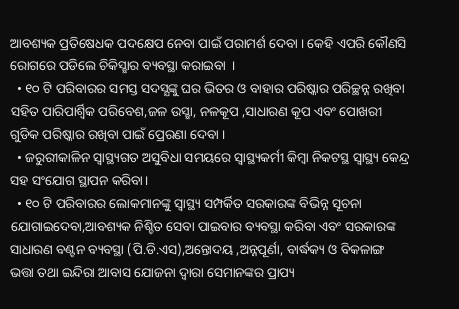ଆବଶ୍ୟକ ପ୍ରତିଷେଧକ ପଦକ୍ଷେପ ନେବା ପାଇଁ ପରାମର୍ଶ ଦେବା । କେହି ଏପରି କୌଣସି ରୋଗରେ ପଡିଲେ ଚିକିସ୍ଛାର ବ୍ୟବସ୍ଥା କରାଇବା  ।
  • ୧୦ ଟି ପରିବାରର ସମସ୍ତ ସଦସ୍ଯଙ୍କୁ ଘର ଭିତର ଓ ବାହାର ପରିଷ୍କାର ପରିଚ୍ଛନ୍ନ ରଖିବା ସହିତ ପାରିପାର୍ଶ୍ଵିକ ପରିବେଶ,ଜଳ ଉସ୍ଛା, ନଳକୂପ ,ସାଧାରଣ କୂପ ଏବଂ ପୋଖରୀ ଗୁଡିକ ପରିଷ୍କାର ରଖିବା ପାଇଁ ପ୍ରେରଣା ଦେବା ।
  • ଜରୁରୀକାଳିନ ସ୍ଵାସ୍ଥ୍ୟଗତ ଅସୁବିଧା ସମୟରେ ସ୍ୱାସ୍ଥ୍ୟକର୍ମୀ କିମ୍ବା ନିକଟସ୍ଥ ସ୍ୱାସ୍ଥ୍ୟ କେନ୍ଦ୍ର ସହ ସଂଯୋଗ ସ୍ଥାପନ କରିବା।
  • ୧୦ ଟି ପରିବାରର ଲୋକମାନଙ୍କୁ ସ୍ୱାସ୍ଥ୍ୟ ସମ୍ପର୍କିତ ସରକାରଙ୍କ ବିଭିନ୍ନ ସୂଚନା ଯୋଗାଇଦେବା,ଆବଶ୍ୟକ ନିଶ୍ଚିତ ସେବା ପାଇବାର ବ୍ୟବସ୍ଥା କରିବା ଏବଂ ସରକାରଙ୍କ ସାଧାରଣ ବଣ୍ଟନ ବ୍ୟବସ୍ଥା (ପି.ଡି.ଏସ),ଅନ୍ତୋଦୟ ,ଅନ୍ନପୂର୍ଣା, ବାର୍ଦ୍ଧକ୍ୟ ଓ ବିକଳାଙ୍ଗ  ଭତ୍ତା ତଥା ଇନ୍ଦିରା ଆବାସ ଯୋଜନା ଦ୍ଵାରା ସେମାନଙ୍କର ପ୍ରାପ୍ୟ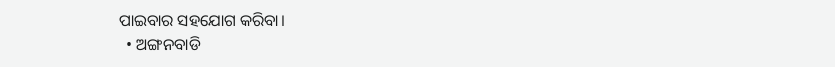ପାଇବାର ସହଯୋଗ କରିବା।
  • ଅଙ୍ଗନବାଡି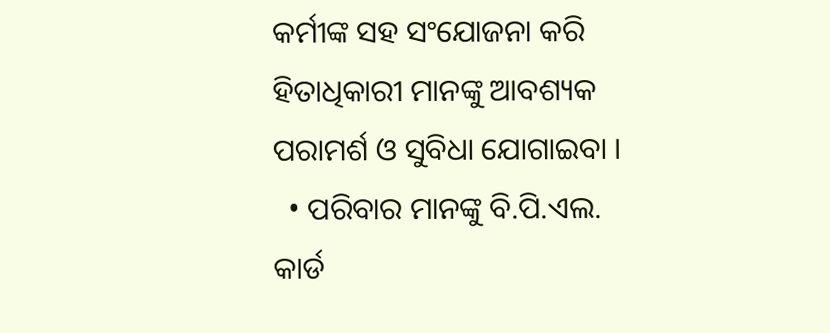କର୍ମୀଙ୍କ ସହ ସଂଯୋଜନା କରି ହିତାଧିକାରୀ ମାନଙ୍କୁ ଆବଶ୍ୟକ ପରାମର୍ଶ ଓ ସୁବିଧା ଯୋଗାଇବା ।
  • ପରିବାର ମାନଙ୍କୁ ବି.ପି.ଏଲ. କାର୍ଡ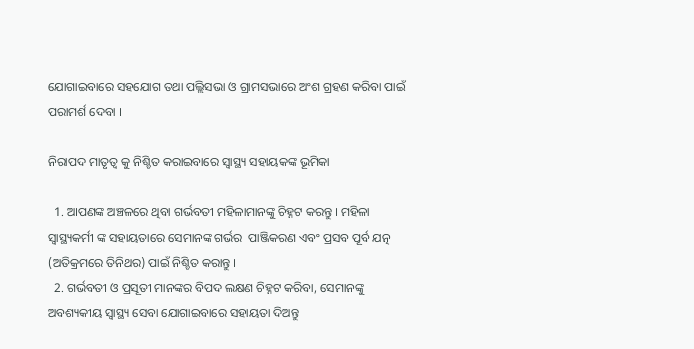ଯୋଗାଇବାରେ ସହଯୋଗ ତଥା ପଲ୍ଲିସଭା ଓ ଗ୍ରାମସଭାରେ ଅଂଶ ଗ୍ରହଣ କରିବା ପାଇଁ ପରାମର୍ଶ ଦେବା ।

ନିରାପଦ ମାତୃତ୍ଵ କୁ ନିଶ୍ଚିତ କରାଇବାରେ ସ୍ୱାସ୍ଥ୍ୟ ସହାୟକଙ୍କ ଭୂମିକା

  1. ଆପଣଙ୍କ ଅଞ୍ଚଳରେ ଥିବା ଗର୍ଭବତୀ ମହିଳାମାନଙ୍କୁ ଚିହ୍ନଟ କରନ୍ତୁ । ମହିଳା ସ୍ୱାସ୍ଥ୍ୟକର୍ମୀ ଙ୍କ ସହାୟତାରେ ସେମାନଙ୍କ ଗର୍ଭର  ପାଞ୍ଜିକରଣ ଏବଂ ପ୍ରସବ ପୂର୍ବ ଯତ୍ନ (ଅତିକ୍ରମରେ ତିନିଥର) ପାଇଁ ନିଶ୍ଚିତ କରାନ୍ତୁ ।
  2. ଗର୍ଭବତୀ ଓ ପ୍ରସୂତୀ ମାନଙ୍କର ବିପଦ ଲକ୍ଷଣ ଚିହ୍ନଟ କରିବା, ସେମାନଙ୍କୁ ଅବଶ୍ୟକୀୟ ସ୍ୱାସ୍ଥ୍ୟ ସେବା ଯୋଗାଇବାରେ ସହାୟତା ଦିଅନ୍ତୁ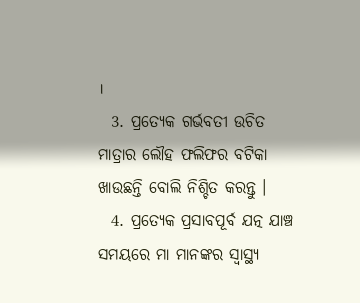।
  3. ପ୍ରତ୍ୟେକ ଗର୍ଭବତୀ ଉଚିତ  ମାତ୍ରାର ଲୌହ ଫଲିଫର ବଟିକା ଖାଉଛନ୍ତି ବୋଲି ନିଶ୍ଚିତ କରନ୍ତୁ ।
  4. ପ୍ରତ୍ୟେକ ପ୍ରସାବପୂର୍ବ ଯତ୍ନ ଯାଞ୍ଚ ସମୟରେ ମା ମାନଙ୍କର ସ୍ୱାସ୍ଥ୍ୟ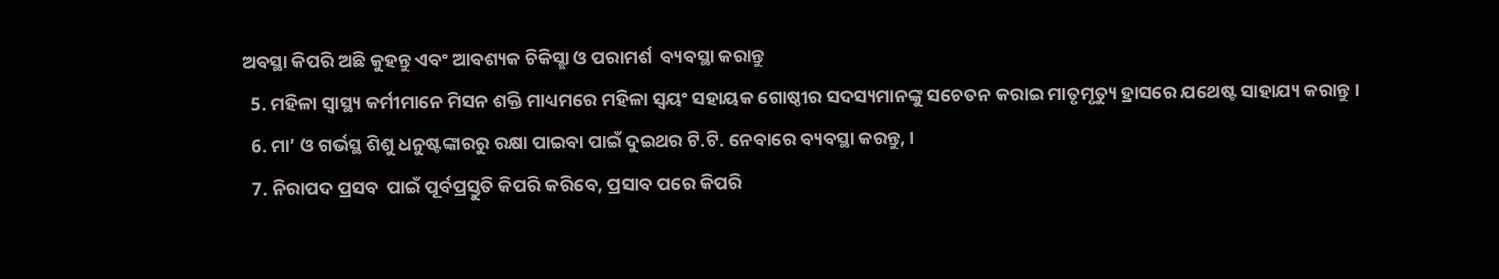ଅବସ୍ଥା କିପରି ଅଛି କୁହନ୍ତୁ ଏବଂ ଆବଶ୍ୟକ ଚିକିସ୍ଛା ଓ ପରାମର୍ଶ  ବ୍ୟବସ୍ଥା କରାନ୍ତୁ
  5. ମହିଳା ସ୍ୱାସ୍ଥ୍ୟ କର୍ମୀମାନେ ମିସନ ଶକ୍ତି ମାଧ୍ୟମରେ ମହିଳା ସ୍ଵୟଂ ସହାୟକ ଗୋଷ୍ଠୀର ସଦସ୍ୟମାନଙ୍କୁ ସଚେତନ କରାଇ ମାତୃମୃତ୍ୟୁ ହ୍ରାସରେ ଯଥେଷ୍ଟ ସାହାଯ୍ୟ କରାନ୍ତୁ ।
  6. ମା’ ଓ ଗର୍ଭସ୍ଥ ଶିଶୁ ଧନୁଷ୍ଟଙ୍କାରରୁ ରକ୍ଷା ପାଇବା ପାଇଁ ଦୁଇଥର ଟି.ଟି. ନେବାରେ ବ୍ୟବସ୍ଥା କରନ୍ତୁ, ।
  7. ନିରାପଦ ପ୍ରସବ  ପାଇଁ ପୂର୍ବପ୍ରସ୍ତୁତି କିପରି କରିବେ, ପ୍ରସାବ ପରେ କିପରି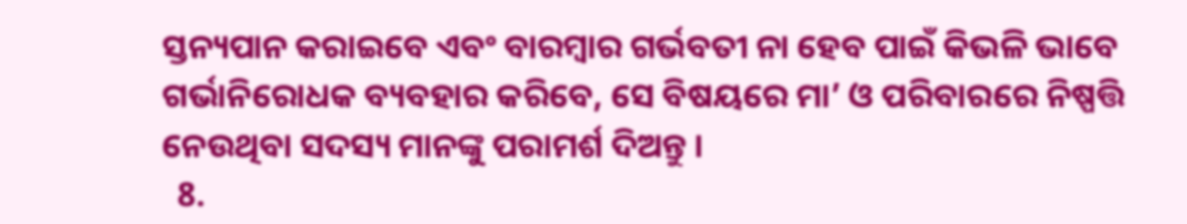ସ୍ତନ୍ୟପାନ କରାଇବେ ଏବଂ ବାରମ୍ବାର ଗର୍ଭବତୀ ନା ହେବ ପାଇଁ କିଭଳି ଭାବେ ଗର୍ଭାନିରୋଧକ ବ୍ୟବହାର କରିବେ, ସେ ବିଷୟରେ ମା’ ଓ ପରିବାରରେ ନିଷ୍ପତ୍ତି ନେଉଥିବା ସଦସ୍ୟ ମାନଙ୍କୁ ପରାମର୍ଶ ଦିଅନ୍ତୁ ।
  8.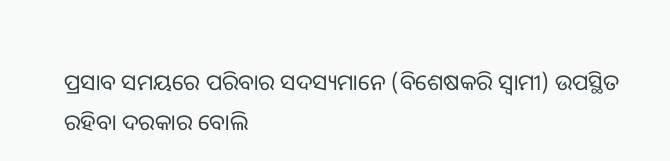ପ୍ରସାବ ସମୟରେ ପରିବାର ସଦସ୍ୟମାନେ (ବିଶେଷକରି ସ୍ଵାମୀ) ଉପସ୍ଥିତ ରହିବା ଦରକାର ବୋଲି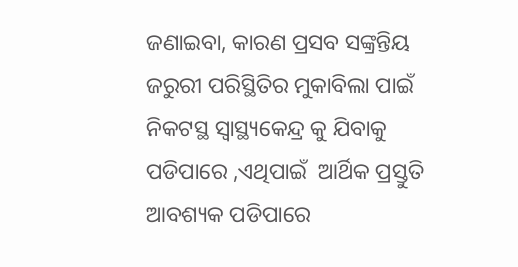ଜଣାଇବା, କାରଣ ପ୍ରସବ ସଙ୍କ୍ରନ୍ତିୟ ଜରୁରୀ ପରିସ୍ଥିତିର ମୁକାବିଲା ପାଇଁ ନିକଟସ୍ଥ ସ୍ୱାସ୍ଥ୍ୟକେନ୍ଦ୍ର କୁ ଯିବାକୁ ପଡିପାରେ ,ଏଥିପାଇଁ  ଆର୍ଥିକ ପ୍ରସ୍ତୁତି ଆବଶ୍ୟକ ପଡିପାରେ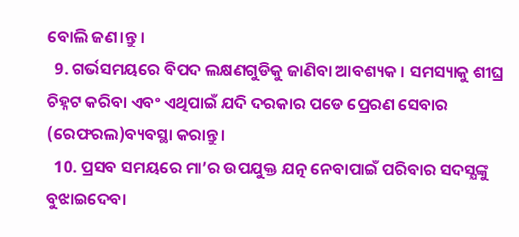ବୋଲି ଜଣ।ନ୍ତୁ ।
  9. ଗର୍ଭସମୟରେ ବିପଦ ଲକ୍ଷଣଗୁଡିକୁ ଜାଣିବା ଆବଶ୍ୟକ । ସମସ୍ୟାକୁ ଶୀଘ୍ର ଚିହ୍ନଟ କରିବା ଏବଂ ଏଥିପାଇଁ ଯଦି ଦରକାର ପଡେ ପ୍ରେରଣ ସେବାର (ରେଫରଲ)ବ୍ୟବସ୍ଥା କରାନ୍ତୁ ।
  10. ପ୍ରସବ ସମୟରେ ମା’ର ଉପଯୁକ୍ତ ଯତ୍ନ ନେବାପାଇଁ ପରିବାର ସଦସ୍ଯଙ୍କୁ ବୁଝାଇଦେବା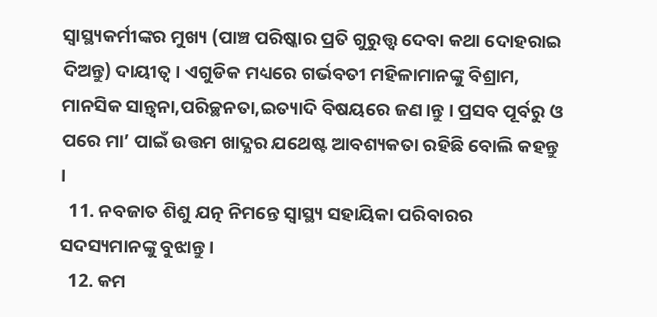ସ୍ୱାସ୍ଥ୍ୟକର୍ମୀଙ୍କର ମୁଖ୍ୟ (ପାଞ୍ଚ ପରିଷ୍କାର ପ୍ରତି ଗୁରୁତ୍ତ୍ଵ ଦେବା କଥା ଦୋହରାଇ ଦିଅନ୍ତୁ) ଦାୟୀତ୍ଵ । ଏଗୁଡିକ ମଧ୍ୟରେ ଗର୍ଭବତୀ ମହିଳାମାନଙ୍କୁ ବିଶ୍ରାମ, ମାନସିକ ସାନ୍ତ୍ଵନା,ପରିଚ୍ଛନତା,ଇତ୍ୟାଦି ବିଷୟରେ ଜଣ।ନ୍ତୁ । ପ୍ରସବ ପୂର୍ବରୁ ଓ ପରେ ମା’ ପାଇଁ ଉତ୍ତମ ଖାଦ୍ଯର ଯଥେଷ୍ଟ ଆବଶ୍ୟକତା ରହିଛି ବୋଲି କହନ୍ତୁ ।
  11. ନବଜାତ ଶିଶୁ ଯତ୍ନ ନିମନ୍ତେ ସ୍ୱାସ୍ଥ୍ୟ ସହାୟିକା ପରିବାରର ସଦସ୍ୟମାନଙ୍କୁ ବୁଝାନ୍ତୁ ।
  12. କମ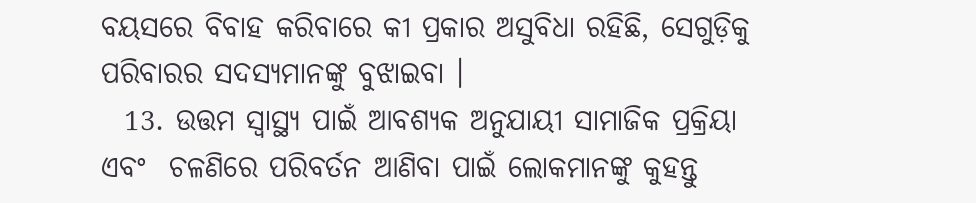ବୟସରେ ବିବାହ କରିବାରେ କୀ ପ୍ରକାର ଅସୁବିଧା ରହିଛି, ସେଗୁଡ଼ିକୁ ପରିବାରର ସଦସ୍ୟମାନଙ୍କୁ ବୁଝାଇବା ।
  13. ଉତ୍ତମ ସ୍ୱାସ୍ଥ୍ୟ ପାଇଁ ଆବଶ୍ୟକ ଅନୁଯାୟୀ ସାମାଜିକ ପ୍ରକ୍ରିୟା ଏବଂ  ଚଳଣିରେ ପରିବର୍ତନ ଆଣିବା ପାଇଁ ଲୋକମାନଙ୍କୁ କୁହନ୍ତୁ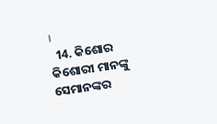।
  14. କିଶୋର କିଶୋରୀ ମାନଙ୍କୁ ସେମାନଙ୍କର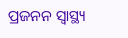ପ୍ରଜନନ ସ୍ୱାସ୍ଥ୍ୟ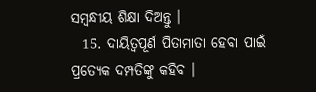ସମ୍ବନ୍ଧୀୟ ଶିକ୍ଷା ଦିଅନ୍ତୁ ।
  15. ଦାୟିତ୍ଵପୂର୍ଣ ପିତାମାତା ହେବା ପାଇଁ ପ୍ରତ୍ୟେକ ଦମ୍ପତିଙ୍କୁ କହିବ ।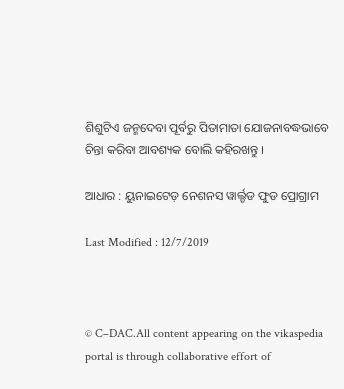ଶିଶୁଟିଏ ଜନ୍ମଦେବା ପୂର୍ବରୁ ପିତାମାତା ଯୋଜନାବଦ୍ଧଭାବେ ଚିନ୍ତା କରିବା ଆବଶ୍ୟକ ବୋଲି କହିରଖନ୍ତୁ ।

ଆଧାର : ୟୁନାଇଟେଡ଼ ନେଶନସ ୱାର୍ଲ୍ଡଡ ଫୁଡ ପ୍ରୋଗ୍ରାମ

Last Modified : 12/7/2019



© C–DAC.All content appearing on the vikaspedia portal is through collaborative effort of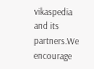vikaspedia and its partners.We encourage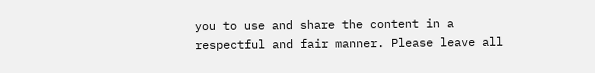you to use and share the content in a respectful and fair manner. Please leave all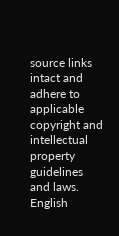source links intact and adhere to applicable copyright and intellectual property guidelines and laws.
English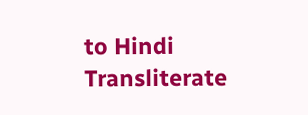to Hindi Transliterate